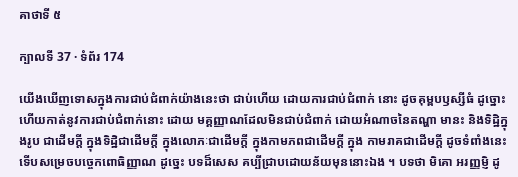គាថាទី ៥

ក្បាលទី 37 · ទំព័រ 174

យើងឃើញទោសក្នុងការជាប់ជំពាក់យ៉ាងនេះថា ជាប់ហើយ ដោយការជាប់ជំពាក់ នោះ ដូចគុម្ពបឫស្សីធំ ដូច្នោះ ហើយកាត់នូវការជាប់ជំពាក់នោះ ដោយ មគ្គញ្ញាណដែលមិនជាប់ជំពាក់ ដោយអំណាចនៃតណ្ហា មានះ និងទិដ្ឋិក្នុងរូប ជាដើមក្តី ក្នុងទិដ្ឋិជាដើមក្តី ក្នុងលោភៈជាដើមក្តី ក្នុងកាមភពជាដើមក្តី ក្នុង កាមរាគជាដើមក្តី ដូចទំពាំងនេះ ទើបសម្រេចបច្ចេកពោធិញ្ញាណ ដូច្នេះ បទដ៏សេស គប្បីជ្រាបដោយន័យមុននោះឯង ។ បទថា មិគោ អរញ្ញម្ញិ ដូ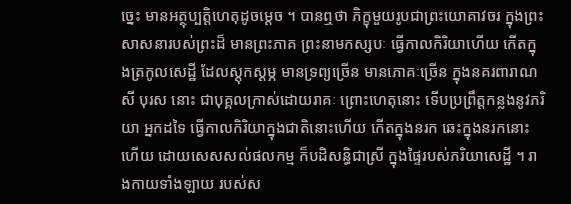ច្នេះ មានអត្ថុប្បត្តិហេតុដូចម្តេច ។ បានឮថា ភិក្ខុមួយរូបជាព្រះយោគាវចរ ក្នុងព្រះសាសនារបស់ព្រះដ៏ មានព្រះភាគ ព្រះនាមកស្សបៈ ធ្វើកាលកិរិយាហើយ កើតក្នុងត្រកូលសេដ្ឋី ដែលស្តុកស្តម្ភ មានទ្រព្យច្រើន មានភោគៈច្រើន ក្នុងនគរពារាណសី បុរស នោះ ជាបុគ្គលក្រាស់ដោយរាគៈ ព្រោះហេតុនោះ ទើបប្រព្រឹត្តកន្លងនូវភរិយា អ្នកដទៃ ធ្វើកាលកិរិយាក្នុងជាតិនោះហើយ កើតក្នុងនរក ឆេះក្នុងនរកនោះហើយ ដោយសេសសល់ផលកម្ម ក៏បដិសន្ធិជាស្រី ក្នុងផ្ទៃរបស់ភរិយាសេដ្ឋី ។ រាងកាយទាំងឡាយ របស់ស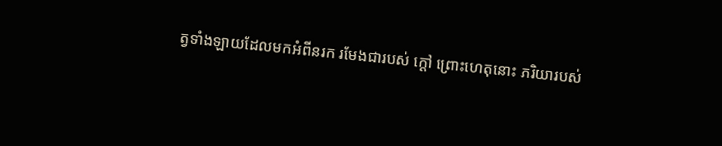ត្វទាំងឡាយដែលមកអំពីនរក រមែងជារបស់ ក្តៅ ព្រោះហេតុនោះ ភរិយារបស់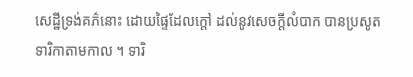សេដ្ឋីទ្រង់គភ៌នោះ ដោយផ្ទៃដែលក្តៅ ដល់នូវសេចក្តីលំបាក បានប្រសូតទារិកាតាមកាល ។ ទារិ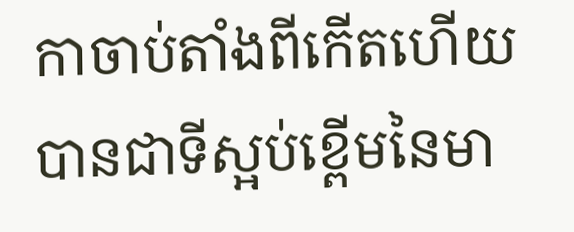កាចាប់តាំងពីកើតហើយ បានជាទីស្អប់ខ្ពើមនៃមា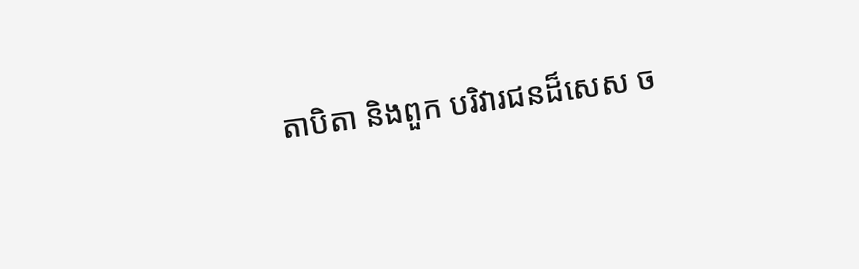តាបិតា និងពួក បរិវារជនដ៏សេស ច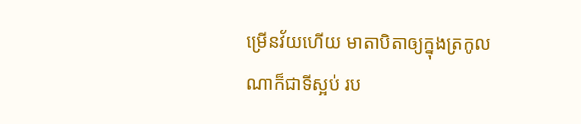ម្រើនវ័យហើយ មាតាបិតាឲ្យក្នុងត្រកូលណាក៏ជាទីស្អប់ រប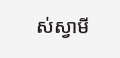ស់ស្វាមី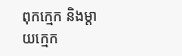ពុកក្មេក និងម្តាយក្មេក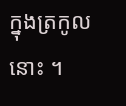ក្នុងត្រកូលនោះ ។